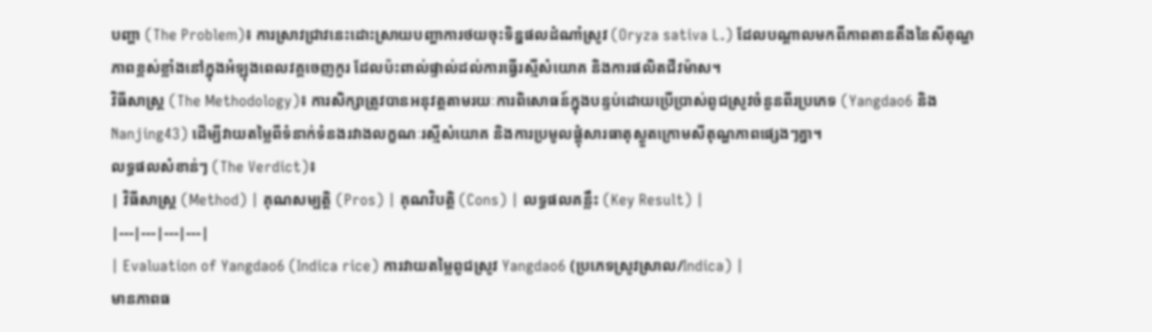បញ្ហា (The Problem)៖ ការស្រាវជ្រាវនេះដោះស្រាយបញ្ហាការថយចុះទិន្នផលដំណាំស្រូវ (Oryza sativa L.) ដែលបណ្តាលមកពីភាពតានតឹងនៃសីតុណ្ហភាពខ្ពស់ខ្លាំងនៅក្នុងអំឡុងពេលវគ្គចេញកួរ ដែលប៉ះពាល់ផ្ទាល់ដល់ការធ្វើរស្មីសំយោគ និងការផលិតជីវម៉ាស។
វិធីសាស្ត្រ (The Methodology)៖ ការសិក្សាត្រូវបានអនុវត្តតាមរយៈការពិសោធន៍ក្នុងបន្ទប់ដោយប្រើប្រាស់ពូជស្រូវចំនួនពីរប្រភេទ (Yangdao6 និង Nanjing43) ដើម្បីវាយតម្លៃពីទំនាក់ទំនងរវាងលក្ខណៈរស្មីសំយោគ និងការប្រមូលផ្តុំសារធាតុស្ងួតក្រោមសីតុណ្ហភាពផ្សេងៗគ្នា។
លទ្ធផលសំខាន់ៗ (The Verdict)៖
| វិធីសាស្ត្រ (Method) | គុណសម្បត្តិ (Pros) | គុណវិបត្តិ (Cons) | លទ្ធផលគន្លឹះ (Key Result) |
|---|---|---|---|
| Evaluation of Yangdao6 (Indica rice) ការវាយតម្លៃពូជស្រូវ Yangdao6 (ប្រភេទស្រូវស្រាល/Indica) |
មានភាពធ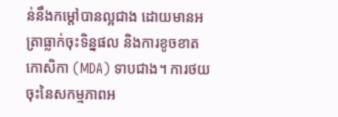ន់នឹងកម្តៅបានល្អជាង ដោយមានអត្រាធ្លាក់ចុះទិន្នផល និងការខូចខាតកោសិកា (MDA) ទាបជាង។ ការថយចុះនៃសកម្មភាពអ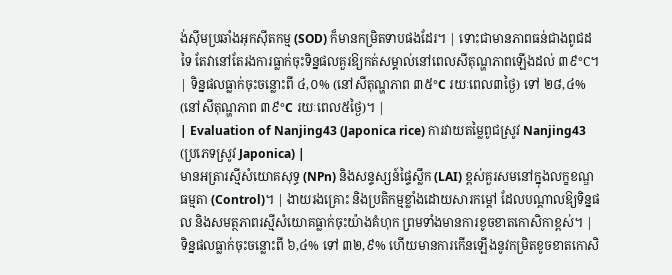ង់ស៊ីមប្រឆាំងអុកស៊ីតកម្ម (SOD) ក៏មានកម្រិតទាបផងដែរ។ | ទោះជាមានភាពធន់ជាងពូជដទៃ តែវានៅតែរងការធ្លាក់ចុះទិន្នផលគួរឱ្យកត់សម្គាល់នៅពេលសីតុណ្ហភាពឡើងដល់ ៣៩°C។ | ទិន្នផលធ្លាក់ចុះចន្លោះពី ៤,០% (នៅសីតុណ្ហភាព ៣៥°C រយៈពេល៣ថ្ងៃ) ទៅ ២៨,៤% (នៅសីតុណ្ហភាព ៣៩°C រយៈពេល៥ថ្ងៃ)។ |
| Evaluation of Nanjing43 (Japonica rice) ការវាយតម្លៃពូជស្រូវ Nanjing43 (ប្រភេទស្រូវ Japonica) |
មានអត្រារស្មីសំយោគសុទ្ធ (NPn) និងសន្ទស្សន៍ផ្ទៃស្លឹក (LAI) ខ្ពស់គួរសមនៅក្នុងលក្ខខណ្ឌធម្មតា (Control)។ | ងាយរងគ្រោះ និងប្រតិកម្មខ្លាំងដោយសារកម្តៅ ដែលបណ្តាលឱ្យទិន្នផល និងសមត្ថភាពរស្មីសំយោគធ្លាក់ចុះយ៉ាងគំហុក ព្រមទាំងមានការខូចខាតកោសិកាខ្ពស់។ | ទិន្នផលធ្លាក់ចុះចន្លោះពី ៦,៤% ទៅ ៣២,៩% ហើយមានការកើនឡើងនូវកម្រិតខូចខាតកោសិ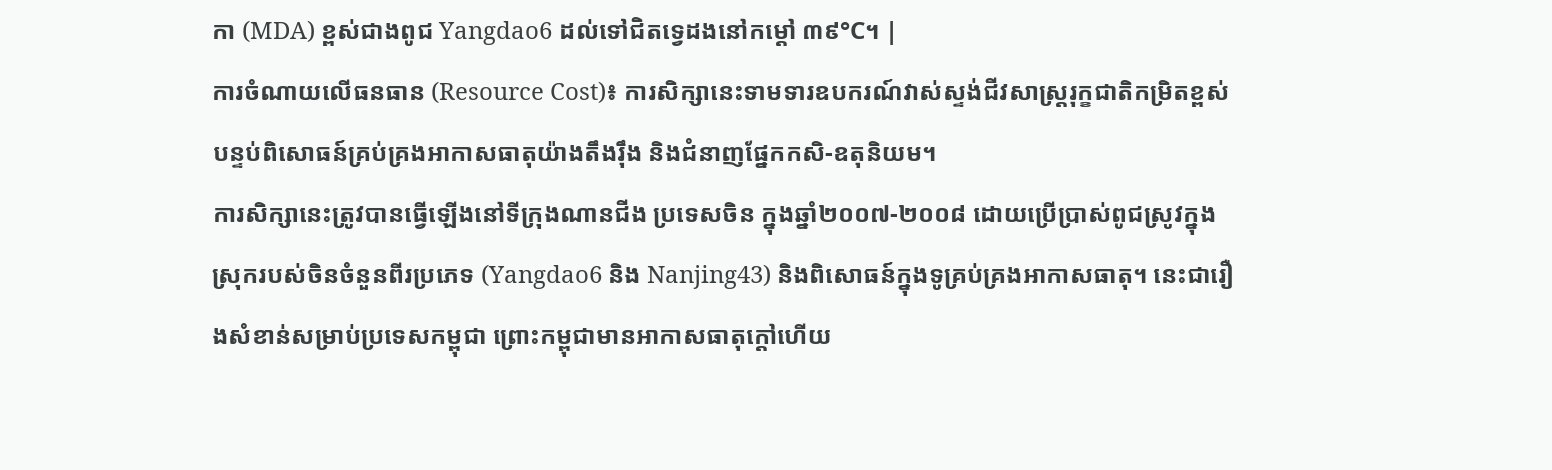កា (MDA) ខ្ពស់ជាងពូជ Yangdao6 ដល់ទៅជិតទ្វេដងនៅកម្តៅ ៣៩°C។ |
ការចំណាយលើធនធាន (Resource Cost)៖ ការសិក្សានេះទាមទារឧបករណ៍វាស់ស្ទង់ជីវសាស្ត្ររុក្ខជាតិកម្រិតខ្ពស់ បន្ទប់ពិសោធន៍គ្រប់គ្រងអាកាសធាតុយ៉ាងតឹងរ៉ឹង និងជំនាញផ្នែកកសិ-ឧតុនិយម។
ការសិក្សានេះត្រូវបានធ្វើឡើងនៅទីក្រុងណានជីង ប្រទេសចិន ក្នុងឆ្នាំ២០០៧-២០០៨ ដោយប្រើប្រាស់ពូជស្រូវក្នុងស្រុករបស់ចិនចំនួនពីរប្រភេទ (Yangdao6 និង Nanjing43) និងពិសោធន៍ក្នុងទូគ្រប់គ្រងអាកាសធាតុ។ នេះជារឿងសំខាន់សម្រាប់ប្រទេសកម្ពុជា ព្រោះកម្ពុជាមានអាកាសធាតុក្តៅហើយ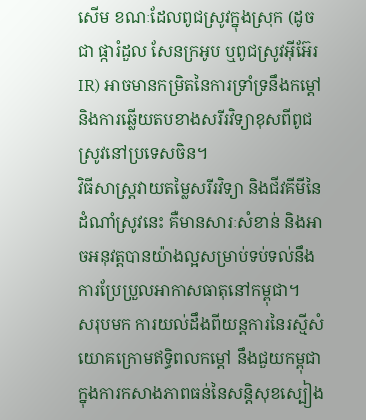សើម ខណៈដែលពូជស្រូវក្នុងស្រុក (ដូចជា ផ្ការំដួល សែនក្រអូប ឬពូជស្រូវអ៊ីអ៊ែរ IR) អាចមានកម្រិតនៃការទ្រាំទ្រនឹងកម្តៅ និងការឆ្លើយតបខាងសរីរវិទ្យាខុសពីពូជស្រូវនៅប្រទេសចិន។
វិធីសាស្ត្រវាយតម្លៃសរីរវិទ្យា និងជីវគីមីនៃដំណាំស្រូវនេះ គឺមានសារៈសំខាន់ និងអាចអនុវត្តបានយ៉ាងល្អសម្រាប់ទប់ទល់នឹងការប្រែប្រួលអាកាសធាតុនៅកម្ពុជា។
សរុបមក ការយល់ដឹងពីយន្តការនៃរស្មីសំយោគក្រោមឥទ្ធិពលកម្តៅ នឹងជួយកម្ពុជាក្នុងការកសាងភាពធន់នៃសន្តិសុខស្បៀង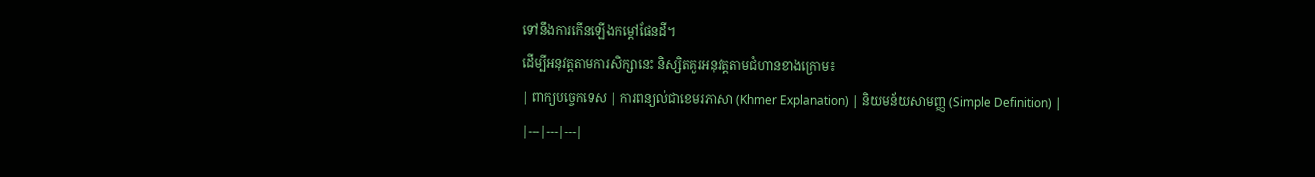ទៅនឹងការកើនឡើងកម្តៅផែនដី។
ដើម្បីអនុវត្តតាមការសិក្សានេះ និស្សិតគួរអនុវត្តតាមជំហានខាងក្រោម៖
| ពាក្យបច្ចេកទេស | ការពន្យល់ជាខេមរភាសា (Khmer Explanation) | និយមន័យសាមញ្ញ (Simple Definition) |
|---|---|---|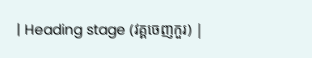| Heading stage (វគ្គចេញកួរ) |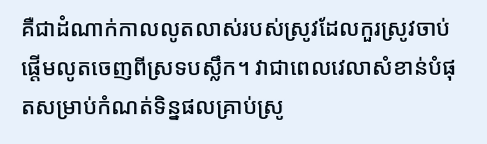គឺជាដំណាក់កាលលូតលាស់របស់ស្រូវដែលកួរស្រូវចាប់ផ្តើមលូតចេញពីស្រទបស្លឹក។ វាជាពេលវេលាសំខាន់បំផុតសម្រាប់កំណត់ទិន្នផលគ្រាប់ស្រូ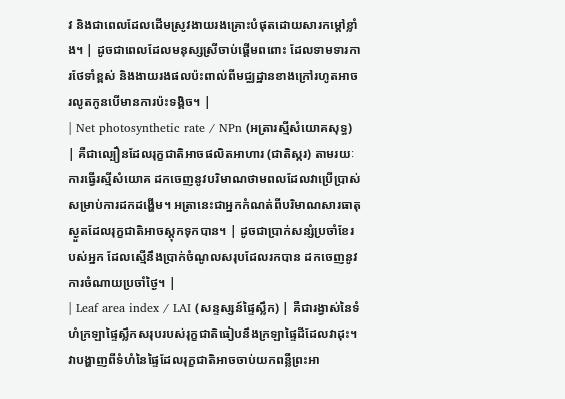វ និងជាពេលដែលដើមស្រូវងាយរងគ្រោះបំផុតដោយសារកម្តៅខ្លាំង។ | ដូចជាពេលដែលមនុស្សស្រីចាប់ផ្តើមពពោះ ដែលទាមទារការថែទាំខ្ពស់ និងងាយរងផលប៉ះពាល់ពីមជ្ឈដ្ឋានខាងក្រៅរហូតអាចរលូតកូនបើមានការប៉ះទង្គិច។ |
| Net photosynthetic rate / NPn (អត្រារស្មីសំយោគសុទ្ធ) | គឺជាល្បឿនដែលរុក្ខជាតិអាចផលិតអាហារ (ជាតិស្ករ) តាមរយៈការធ្វើរស្មីសំយោគ ដកចេញនូវបរិមាណថាមពលដែលវាប្រើប្រាស់សម្រាប់ការដកដង្ហើម។ អត្រានេះជាអ្នកកំណត់ពីបរិមាណសារធាតុស្ងួតដែលរុក្ខជាតិអាចស្តុកទុកបាន។ | ដូចជាប្រាក់សន្សំប្រចាំខែរបស់អ្នក ដែលស្មើនឹងប្រាក់ចំណូលសរុបដែលរកបាន ដកចេញនូវការចំណាយប្រចាំថ្ងៃ។ |
| Leaf area index / LAI (សន្ទស្សន៍ផ្ទៃស្លឹក) | គឺជារង្វាស់នៃទំហំក្រឡាផ្ទៃស្លឹកសរុបរបស់រុក្ខជាតិធៀបនឹងក្រឡាផ្ទៃដីដែលវាដុះ។ វាបង្ហាញពីទំហំនៃផ្ទៃដែលរុក្ខជាតិអាចចាប់យកពន្លឺព្រះអា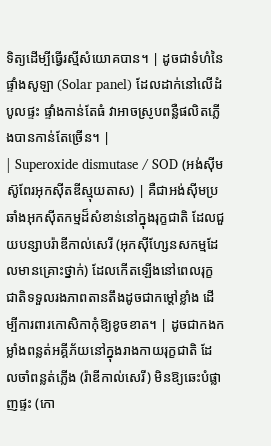ទិត្យដើម្បីធ្វើរស្មីសំយោគបាន។ | ដូចជាទំហំនៃផ្ទាំងសូឡា (Solar panel) ដែលដាក់នៅលើដំបូលផ្ទះ ផ្ទាំងកាន់តែធំ វាអាចស្រូបពន្លឺផលិតភ្លើងបានកាន់តែច្រើន។ |
| Superoxide dismutase / SOD (អង់ស៊ីមស៊ូពែរអុកស៊ីតឌីស្មុយតាស) | គឺជាអង់ស៊ីមប្រឆាំងអុកស៊ីតកម្មដ៏សំខាន់នៅក្នុងរុក្ខជាតិ ដែលជួយបន្សាបរ៉ាឌីកាល់សេរី (អុកស៊ីហ្សែនសកម្មដែលមានគ្រោះថ្នាក់) ដែលកើតឡើងនៅពេលរុក្ខជាតិទទួលរងភាពតានតឹងដូចជាកម្តៅខ្លាំង ដើម្បីការពារកោសិកាកុំឱ្យខូចខាត។ | ដូចជាកងកម្លាំងពន្លត់អគ្គីភ័យនៅក្នុងរាងកាយរុក្ខជាតិ ដែលចាំពន្លត់ភ្លើង (រ៉ាឌីកាល់សេរី) មិនឱ្យឆេះបំផ្លាញផ្ទះ (កោ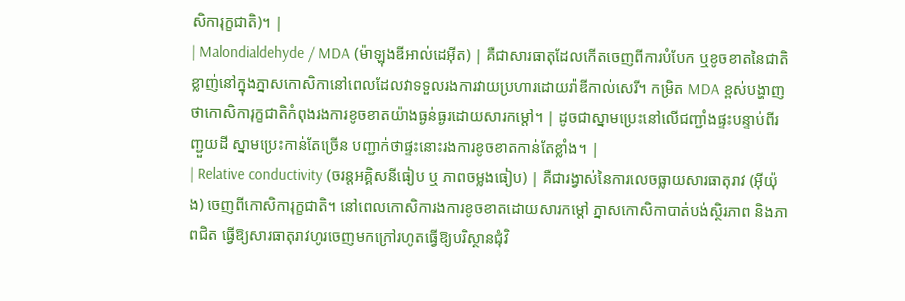សិការុក្ខជាតិ)។ |
| Malondialdehyde / MDA (ម៉ាឡុងឌីអាល់ដេអ៊ីត) | គឺជាសារធាតុដែលកើតចេញពីការបំបែក ឬខូចខាតនៃជាតិខ្លាញ់នៅក្នុងភ្នាសកោសិកានៅពេលដែលវាទទួលរងការវាយប្រហារដោយរ៉ាឌីកាល់សេរី។ កម្រិត MDA ខ្ពស់បង្ហាញថាកោសិការុក្ខជាតិកំពុងរងការខូចខាតយ៉ាងធ្ងន់ធ្ងរដោយសារកម្តៅ។ | ដូចជាស្នាមប្រេះនៅលើជញ្ជាំងផ្ទះបន្ទាប់ពីរញ្ជួយដី ស្នាមប្រេះកាន់តែច្រើន បញ្ជាក់ថាផ្ទះនោះរងការខូចខាតកាន់តែខ្លាំង។ |
| Relative conductivity (ចរន្តអគ្គិសនីធៀប ឬ ភាពចម្លងធៀប) | គឺជារង្វាស់នៃការលេចធ្លាយសារធាតុរាវ (អ៊ីយ៉ុង) ចេញពីកោសិការុក្ខជាតិ។ នៅពេលកោសិការងការខូចខាតដោយសារកម្តៅ ភ្នាសកោសិកាបាត់បង់ស្ថិរភាព និងភាពជិត ធ្វើឱ្យសារធាតុរាវហូរចេញមកក្រៅរហូតធ្វើឱ្យបរិស្ថានជុំវិ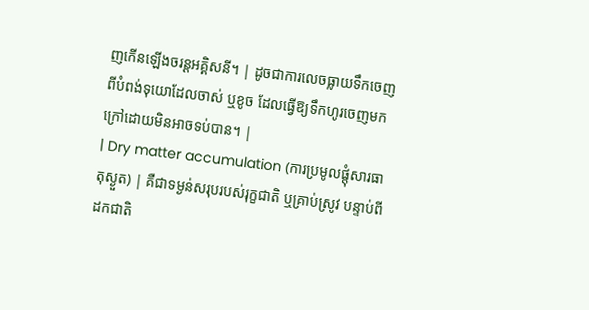ញកើនឡើងចរន្តអគ្គិសនី។ | ដូចជាការលេចធ្លាយទឹកចេញពីបំពង់ទុយោដែលចាស់ ឬខូច ដែលធ្វើឱ្យទឹកហូរចេញមកក្រៅដោយមិនអាចទប់បាន។ |
| Dry matter accumulation (ការប្រមូលផ្តុំសារធាតុស្ងួត) | គឺជាទម្ងន់សរុបរបស់រុក្ខជាតិ ឬគ្រាប់ស្រូវ បន្ទាប់ពីដកជាតិ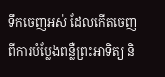ទឹកចេញអស់ ដែលកើតចេញពីការបំប្លែងពន្លឺព្រះអាទិត្យ និ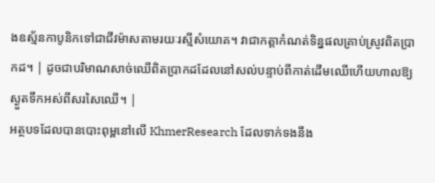ងឧស្ម័នកាបូនិកទៅជាជីវម៉ាសតាមរយៈរស្មីសំយោគ។ វាជាកត្តាកំណត់ទិន្នផលគ្រាប់ស្រូវពិតប្រាកដ។ | ដូចជាបរិមាណសាច់ឈើពិតប្រាកដដែលនៅសល់បន្ទាប់ពីកាត់ដើមឈើហើយហាលឱ្យស្ងួតទឹកអស់ពីសរសៃឈើ។ |
អត្ថបទដែលបានបោះពុម្ពនៅលើ KhmerResearch ដែលទាក់ទងនឹង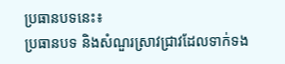ប្រធានបទនេះ៖
ប្រធានបទ និងសំណួរស្រាវជ្រាវដែលទាក់ទង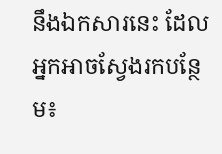នឹងឯកសារនេះ ដែលអ្នកអាចស្វែងរកបន្ថែម៖